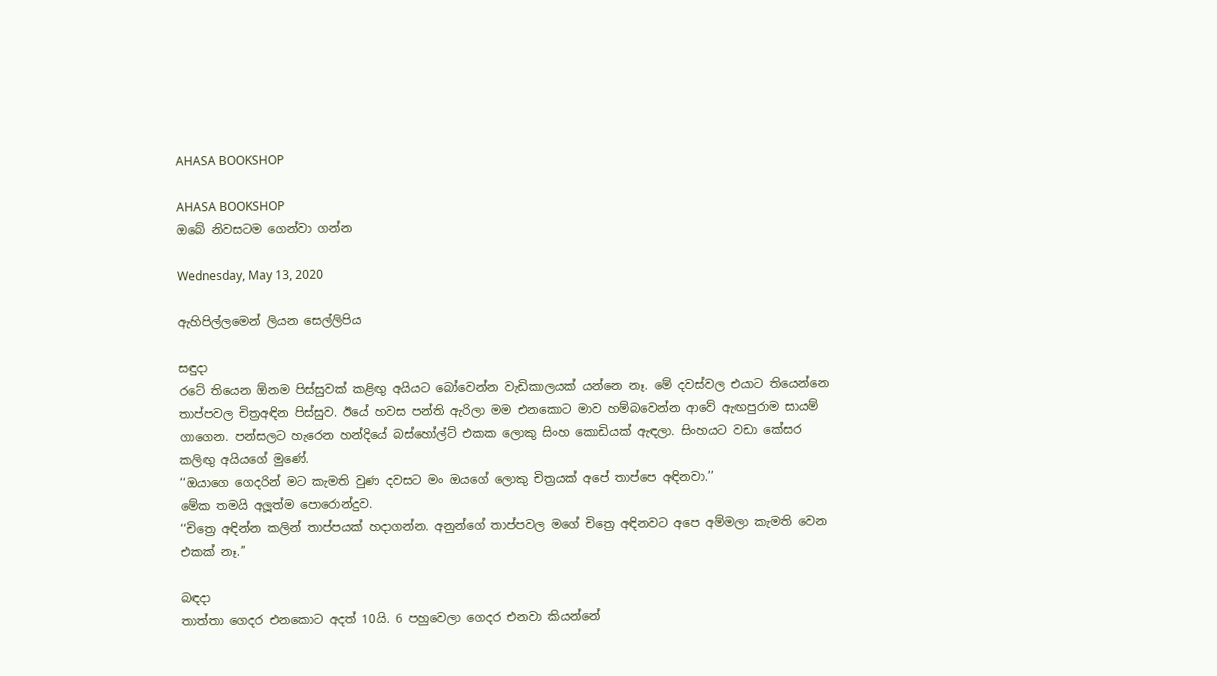AHASA BOOKSHOP

AHASA BOOKSHOP
ඔබේ නිවසටම ගෙන්වා ගන්න

Wednesday, May 13, 2020

ඇහිපිල්ලමෙන් ලියන සෙල්ලිපිය

සඳුදා
රටේ තියෙන ඕනම පිස්සුවක් කළිඟු අයියට බෝවෙන්න වැඩිකාලයක් යන්නෙ නෑ. මේ දවස්වල එයාට තියෙන්නෙ තාප්පවල චිත්‍රඅඳින පිස්සුව. ඊයේ හවස පන්ති ඇරිලා මම එනකොට මාව හම්බවෙන්න ආවේ ඇඟපුරාම සායම් ගාගෙන. පන්සලට හැරෙන හන්දියේ බස්හෝල්ට් එකක ලොකු සිංහ කොඩියක් ඇඳලා. සිංහයට වඩා කේසර කලිඟු අයියගේ මුණේ.
‘‘ඔයාගෙ ගෙදරින් මට කැමති වුණ දවසට මං ඔයගේ ලොකු චිත්‍රයක් අපේ තාප්පෙ අඳිනවා.’’
මේක තමයි අලූත්ම පොරොන්දුව.
‘‘චිත්‍රෙ අඳින්න කලින් තාප්පයක් හදාගන්න. අනුන්ගේ තාප්පවල මගේ චිත්‍රෙ අඳිනවට අපෙ අම්මලා කැමති වෙන එකක් නෑ.’’

බඳදා
තාත්තා ගෙදර එනකොට අදත් 10යි. 6 පහුවෙලා ගෙදර එනවා කියන්නේ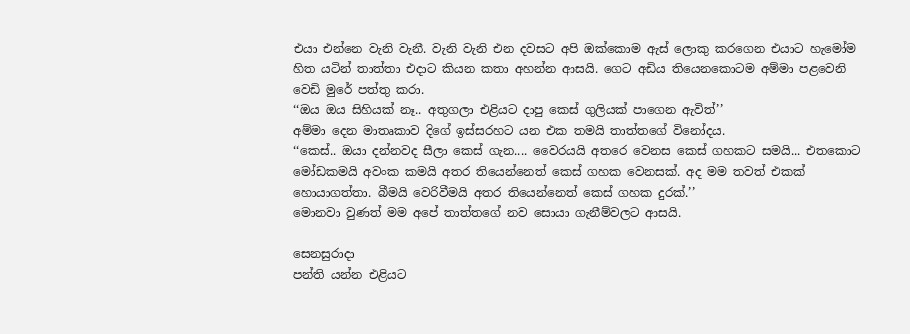එයා එන්නෙ වැනි වැනී. වැනි වැනි එන දවසට අපි ඔක්කොම ඇස් ලොකු කරගෙන එයාට හැමෝම හිත යටින් තාත්තා එදාට කියන කතා අහන්න ආසයි. ගෙට අඩිය තියෙනකොටම අම්මා පළවෙනි වෙඩි මුරේ පත්තු කරා.
‘‘ඔය ඔය සිහියක් නෑ.. අතුගලා එළියට දාපු කෙස් ගුලියක් පාගෙන ඇවිත්’’
අම්මා දෙන මාතෘකාව දිගේ ඉස්සරහට යන එක තමයි තාත්තගේ විනෝදය.
‘‘කෙස්.. ඔයා දන්නවද සීලා කෙස් ගැන.... වෛරයයි අතරෙ වෙනස කෙස් ගහකට සමයි... එතකොට මෝඩකමයි අවංක කමයි අතර තියෙන්නෙත් කෙස් ගහක වෙනසක්. අද මම තවත් එකක් හොයාගත්තා. බීමයි වෙරිවීමයි අතර තියෙන්නෙත් කෙස් ගහක දුරක්.’’
මොනවා වුණත් මම අපේ තාත්තගේ නව සොයා ගැනීම්වලට ආසයි.

සෙනසුරාදා
පන්ති යන්න එළියට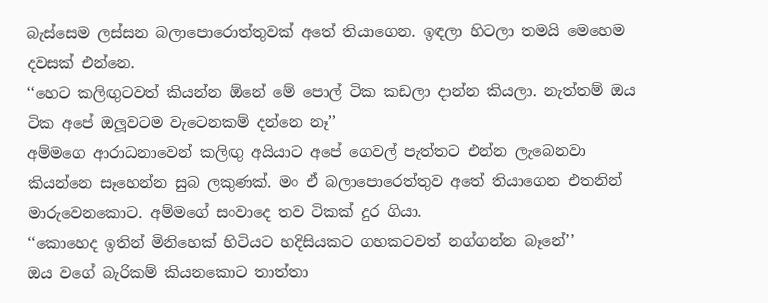බැස්සෙම ලස්සන බලාපොරොත්තුවක් අතේ තියාගෙන. ඉඳලා හිටලා තමයි මෙහෙම දවසක් එන්නෙ.
‘‘හෙට කලිඟුටවත් කියන්න ඕනේ මේ පොල් ටික කඩලා දාන්න කියලා. නැත්තම් ඔය ටික අපේ ඔලූවටම වැටෙනකම් දන්නෙ නෑ’’
අම්මගෙ ආරාධනාවෙන් කලිඟු අයියාට අපේ ගෙවල් පැත්තට එන්න ලැබෙනවා කියන්නෙ සෑහෙන්න සුබ ලකුණක්. මං ඒ බලාපොරෙත්තුව අතේ තියාගෙන එතනින් මාරුවෙනකොට. අම්මගේ සංවාදෙ තව ටිකක් දුර ගියා.
‘‘කොහෙද ඉතින් මිනිහෙක් හිටියට හදිසියකට ගහකටවත් නග්ගන්න බෑනේ’’
ඔය වගේ බැරිකම් කියනකොට තාත්තා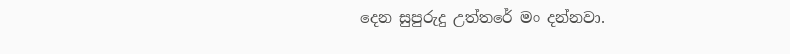දෙන සුපුරුදු උත්තරේ මං දන්නවා.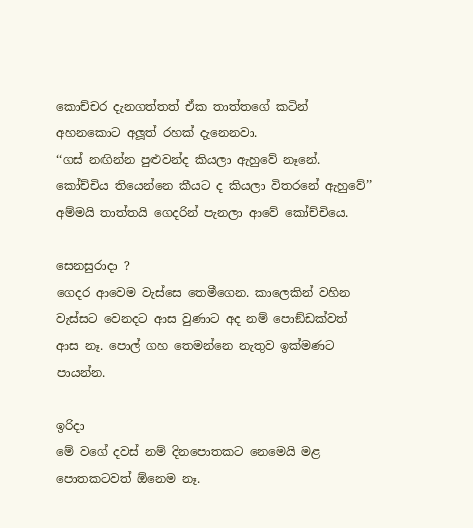කොච්චර දැනගත්තත් ඒක තාත්තගේ කටින් අහනකොට අලූත් රහක් දැනෙනවා.
‘‘ගස් නඟින්න පුළුවන්ද කියලා ඇහුවේ නෑනේ. කෝච්චිය තියෙන්නෙ කීයට ද කියලා විතරනේ ඇහුවේ’’
අම්මයි තාත්තයි ගෙදරින් පැනලා ආවේ කෝච්චියෙ.

සෙනසුරාදා ?
ගෙදර ආවෙම වැස්සෙ තෙමීගෙන. කාලෙකින් වහින වැස්සට වෙනදට ආස වුණාට අද නම් පොඞ්ඩක්වත් ආස නෑ. පොල් ගහ තෙමන්නෙ නැතුව ඉක්මණට පායන්න.

ඉරිදා
මේ වගේ දවස් නම් දිනපොතකට නෙමෙයි මළ පොතකටවත් ඕනෙම නෑ.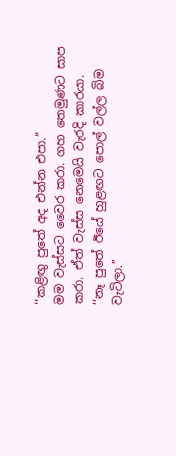‘‘කළිඟු පුතේ අද එන්න එපා.’’
මම වැස්සට වෛර කරා. ගහ තෙමුණට සාප කරා. ඒත් වැස්ස නෙමෙයි වැරදි කාරයා.
‘‘නෑ පුතේ ඊයේ හුළඟට පොල් වල්ල බිම වැටිලා.’’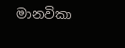මානවිකා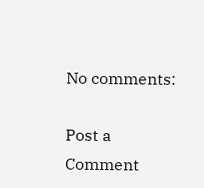No comments:

Post a Comment